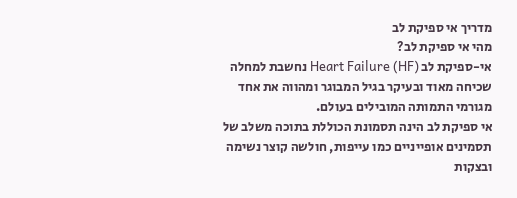מדריך אי ספיקת לב
מהי אי ספיקת לב?
אי-ספיקת לב (Heart Failure (HF נחשבת למחלה שכיחה מאוד ובעיקר בגיל המבוגר ומהווה את אחד מגורמי התמותה המובילים בעולם.
אי ספיקת לב הינה תסמונת הכוללת בתוכה משלב של תסמינים אופייניים כמו עייפות, חולשה קוצר נשימה ובצקות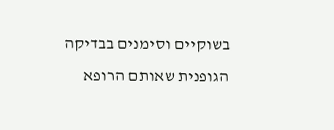בשוקיים וסימנים בבדיקה הגופנית שאותם הרופא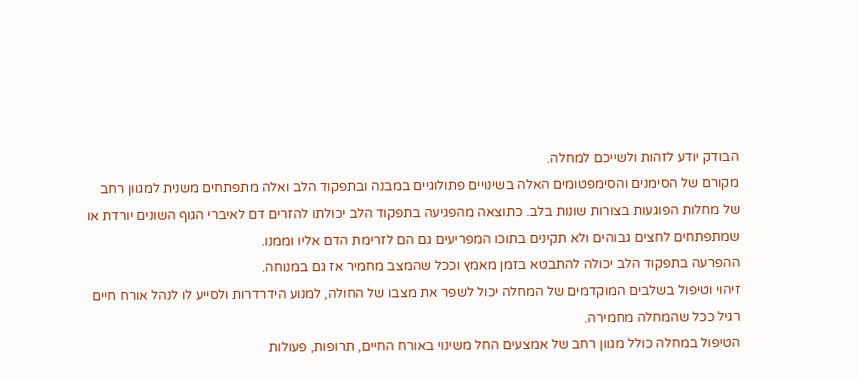הבודק יודע לזהות ולשייכם למחלה.
מקורם של הסימנים והסימפטומים האלה בשינויים פתולוגיים במבנה ובתפקוד הלב ואלה מתפתחים משנית למגוון רחב של מחלות הפוגעות בצורות שונות בלב. כתוצאה מהפגיעה בתפקוד הלב יכולתו להזרים דם לאיברי הגוף השונים יורדת או שמתפתחים לחצים גבוהים ולא תקינים בתוכו המפריעים גם הם לזרימת הדם אליו וממנו.
ההפרעה בתפקוד הלב יכולה להתבטא בזמן מאמץ וככל שהמצב מחמיר אז גם במנוחה.
זיהוי וטיפול בשלבים המוקדמים של המחלה יכול לשפר את מצבו של החולה, למנוע הידרדרות ולסייע לו לנהל אורח חיים רגיל ככל שהמחלה מחמירה.
הטיפול במחלה כולל מגוון רחב של אמצעים החל משינוי באורח החיים, תרופות, פעולות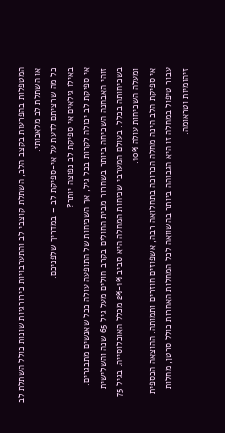המטפלות בהפרעות בקצב הלב, השתלת קוצבי לב והתערבויות כירורגיות שונות כולל השתלת לב או השתלת לב מלאכותי.
כל מה שרציתם לדעת על אי-ספיקת לב – במדריך שלפניכם.
באילו גילאים אי ספיקת לב נפוצה יותר?
אי ספיקת לב יכולה לקרות בכל גיל, אך השכיחות של התופעה עולה ככל שאנשים מתבגרים.
זוהי האבחנה השכיחה ביותר בשחרור מבית החולים בקרב חולים מעל גיל 65 שנה והשלישית בשכיחותה בכלל. בעולם המערבי שכיחות המחלה היא סביב 1%-2% מכלל האוכלוסייה. בגיל 75 ומעלה השכיחות עולה 10%.
אי ספיקת הלב הינה מחלה הכרוכה בתחלואה רבה, אשפוזים חוזרים ותמותה. ההוצאה הכספית עבור טיפול במחלה זו היא הגבוהה ביותר בהשוואה לכל המחלות האחרות כולל סרטן, מחלות זיהומיות וטראומה.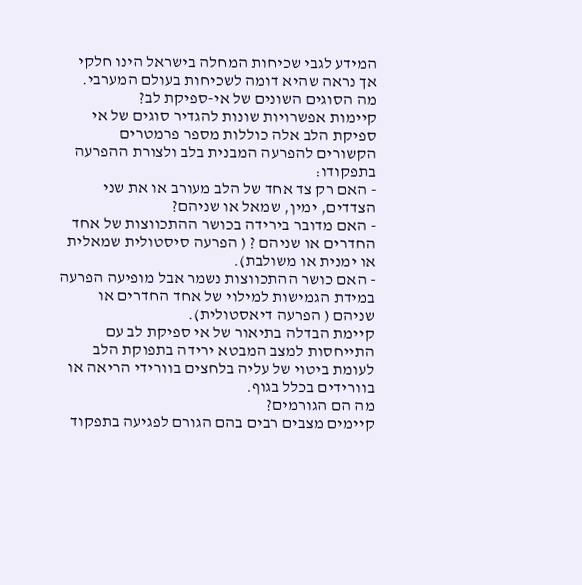המידע לגבי שכיחות המחלה בישראל הינו חלקי אך נראה שהיא דומה לשכיחות בעולם המערבי.
מה הסוגים השונים של אי-ספיקת לב?
קיימות אפשרויות שונות להגדיר סוגים של אי ספיקת הלב אלה כוללות מספר פרמטרים הקשורים להפרעה המבנית בלב ולצורת ההפרעה בתפקודו:
- האם רק צד אחד של הלב מעורב או את שני הצדדים, ימין, שמאל או שניהם?
- האם מדובר בירידה בכושר ההתכווצות של אחד החדרים או שניהם ? ( הפרעה סיסטולית שמאלית או ימנית או משולבת).
- האם כושר ההתכווצות נשמר אבל מופיעה הפרעה במידת הגמישות למילוי של אחד החדרים או שניהם ( הפרעה דיאסטולית).
קיימת הבדלה בתיאור של אי ספיקת לב עם התייחסות למצב המבטא ירידה בתפוקת הלב לעומת ביטוי של עליה בלחצים בוורידי הריאה או בוורידים בכלל בגוף.
מה הם הגורמים?
קיימים מצבים רבים בהם הגורם לפגיעה בתפקוד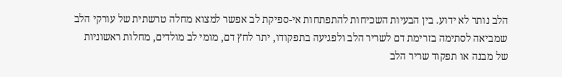הלב נותר לא ידוע. בין הבעיות השכיחות להתפתחות אי-ספיקת לב אפשר למצוא מחלה טרשתית של עורקי הלב שמביאה לסתימה בזרימת דם לשריר הלב ולפגיעה בתפקודו, יתר לחץ דם, מומי לב מולדים, מחלות ראשוניות של מבנה או תפקוד שריר הלב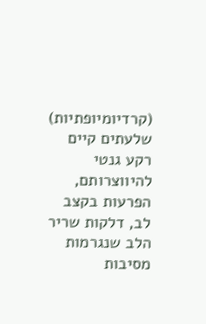(קרדיומיופתיות) שלעתים קיים רקע גנטי להיווצרותם, הפרעות בקצב לב, דלקות שריר הלב שנגרמות מסיבות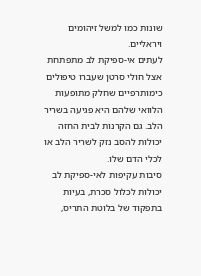שונות כמו למשל זיהומים ויראליים.
לעתים אי-ספיקת לב מתפתחת אצל חולי סרטן שעברו טיפולים כימותרפיים שחלק מתופעות הלוואי שלהם היא פגיעה בשריר הלב. גם הקרנות לבית החזה יכולות להסב נזק לשריר הלב או לכלי הדם שלו.
סיבות עקיפות לאי-ספיקת לב יכולות לכלול סכרת, בעיות בתפקוד של בלוטת התריס,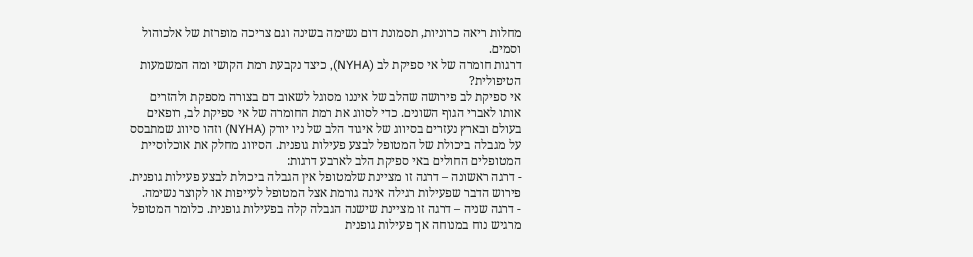מחלות ריאה כרוניות, תסמונת דום נשימה בשינה וגם צריכה מופרזת של אלכוהול וסמים.
דרגות חומרה של אי ספיקת לב (NYHA), כיצד נקבעת רמת הקושי ומה המשמעות הטיפולית?
אי ספיקת לב פירושה שהלב של איננו מסוגל לשאוב דם בצורה מספקת ולהזרים אותו לאברי הגוף השונים. כדי לסווג את רמת החומרה של אי ספיקת לב, רופאים בעולם ובארץ נעזרים בסיווג של איגוד הלב של ניו יורק (NYHA) וזהו סיווג שמתבסס על מגבלה ביכולת של המטופל לבצע פעילות גופנית. הסיווג מחלק את אוכלוסיית המטופלים החולים באי ספיקת הלב לארבע דרגות:
- דרגה ראשונה – דרגה זו מציינת שלמטופל אין הגבלה ביכולת לבצע פעילות גופנית. פירוש הדבר שפעילות רגילה אינה גורמת אצל המטופל לעייפות או לקוצר נשימה.
- דרגה שניה – דרגה זו מציינת שישנה הגבלה קלה בפעילות גופנית. כלומר המטופל מרגיש נוח במנוחה אך פעילות גופנית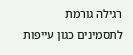רגילה גורמת לתסמינים כגון עייפות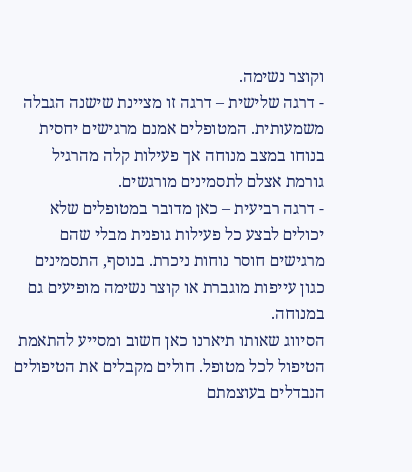וקוצר נשימה.
- דרגה שלישית – דרגה זו מציינת שישנה הגבלה משמעותית. המטופלים אמנם מרגישים יחסית בנוחו במצב מנוחה אך פעילות קלה מהרגיל גורמת אצלם לתסמינים מורגשים.
- דרגה רביעית – כאן מדובר במטופלים שלא יכולים לבצע כל פעילות גופנית מבלי שהם מרגישים חוסר נוחות ניכרת. בנוסף, התסמינים כגון עייפות מוגברת או קוצר נשימה מופיעים גם במנוחה.
הסיווג שאותו תיארנו כאן חשוב ומסייע להתאמת הטיפול לכל מטופל. חולים מקבלים את הטיפולים הנבדלים בעוצמתם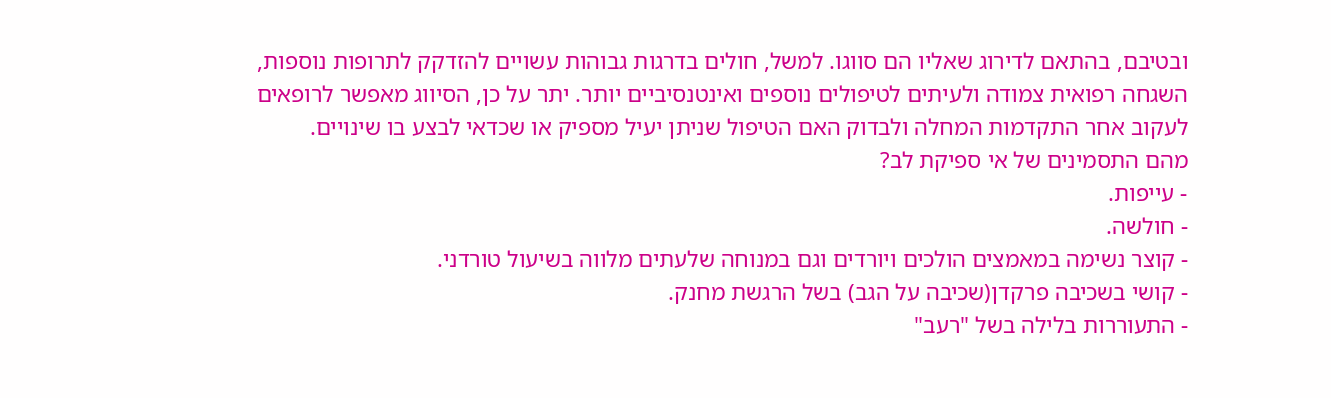ובטיבם, בהתאם לדירוג שאליו הם סווגו. למשל, חולים בדרגות גבוהות עשויים להזדקק לתרופות נוספות, השגחה רפואית צמודה ולעיתים לטיפולים נוספים ואינטנסיביים יותר. יתר על כן, הסיווג מאפשר לרופאים לעקוב אחר התקדמות המחלה ולבדוק האם הטיפול שניתן יעיל מספיק או שכדאי לבצע בו שינויים.
מהם התסמינים של אי ספיקת לב?
- עייפות.
- חולשה.
- קוצר נשימה במאמצים הולכים ויורדים וגם במנוחה שלעתים מלווה בשיעול טורדני.
- קושי בשכיבה פרקדן(שכיבה על הגב) בשל הרגשת מחנק.
- התעוררות בלילה בשל "רעב"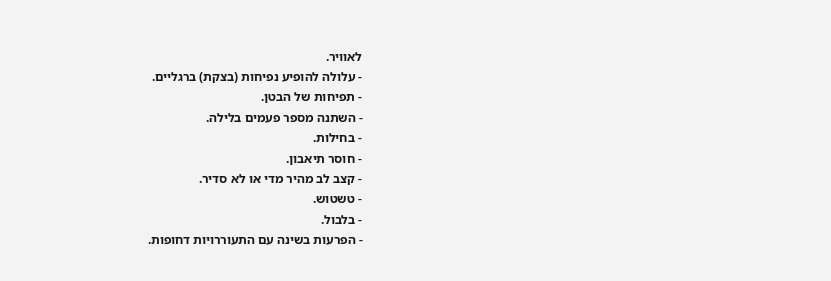לאוויר.
- עלולה להופיע נפיחות (בצקת) ברגליים.
- תפיחות של הבטן.
- השתנה מספר פעמים בלילה.
- בחילות.
- חוסר תיאבון.
- קצב לב מהיר מדי או לא סדיר.
- טשטוש.
- בלבול.
- הפרעות בשינה עם התעוררויות דחופות.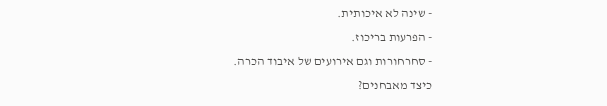- שינה לא איכותית.
- הפרעות בריכוז.
- סחרחורות וגם אירועים של איבוד הכרה.
כיצד מאבחנים?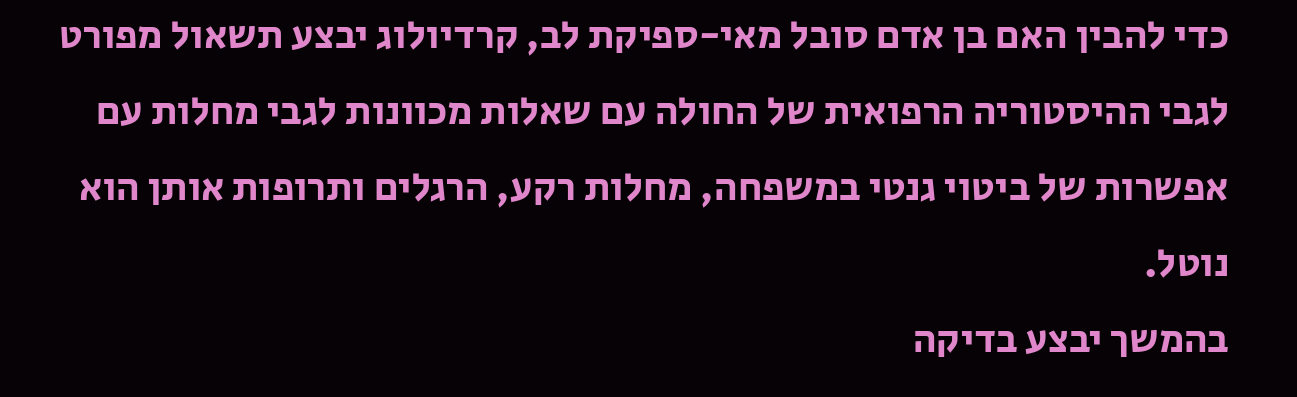כדי להבין האם בן אדם סובל מאי-ספיקת לב, קרדיולוג יבצע תשאול מפורט לגבי ההיסטוריה הרפואית של החולה עם שאלות מכוונות לגבי מחלות עם אפשרות של ביטוי גנטי במשפחה, מחלות רקע, הרגלים ותרופות אותן הוא נוטל.
בהמשך יבצע בדיקה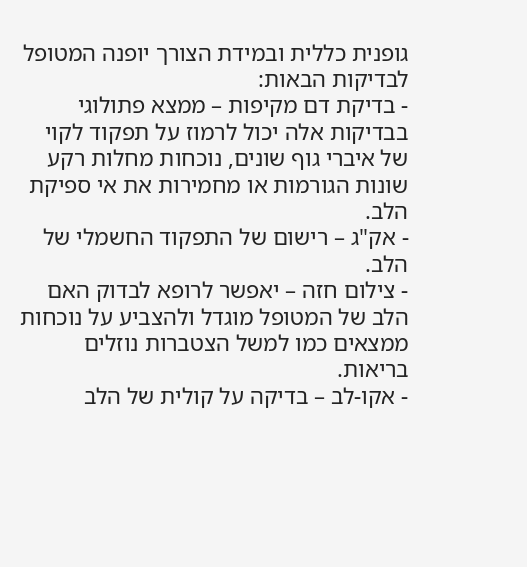גופנית כללית ובמידת הצורך יופנה המטופל לבדיקות הבאות:
- בדיקת דם מקיפות – ממצא פתולוגי בבדיקות אלה יכול לרמוז על תפקוד לקוי של איברי גוף שונים, נוכחות מחלות רקע שונות הגורמות או מחמירות את אי ספיקת הלב.
- אק"ג – רישום של התפקוד החשמלי של הלב.
- צילום חזה – יאפשר לרופא לבדוק האם הלב של המטופל מוגדל ולהצביע על נוכחות ממצאים כמו למשל הצטברות נוזלים בריאות.
- אקו-לב – בדיקה על קולית של הלב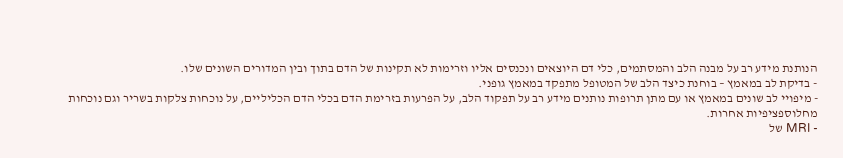הנותנת מידע רב על מבנה הלב והמסתמים, כלי דם היוצאים ונכנסים אליו וזרימות לא תקינות של הדם בתוך ובין המדורים השונים שלו.
- בדיקת לב במאמץ – בוחנת כיצד הלב של המטופל מתפקד במאמץ גופני.
- מיפויי לב שונים במאמץ או עם מתן תרופות נותנים מידע רב על תפקוד הלב, על הפרעות בזרימת הדם בכלי הדם הכליליים, על נוכחות צלקות בשריר וגם נוכחות מחלוספציפיות אחרות.
- MRI של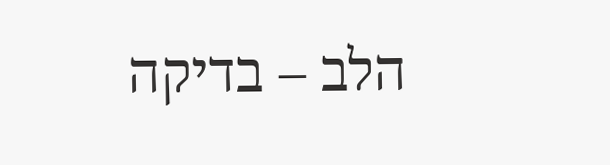הלב – בדיקה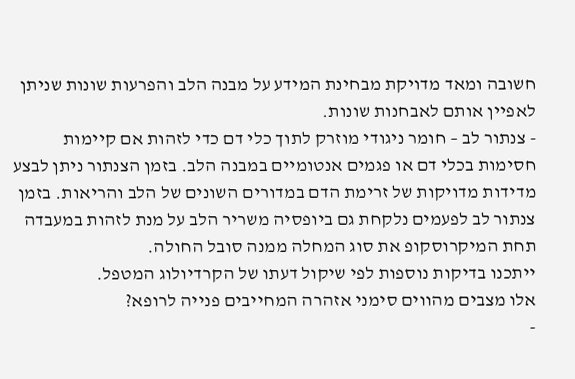חשובה ומאד מדויקת מבחינת המידע על מבנה הלב והפרעות שונות שניתן לאפיין אותם לאבחנות שונות.
- צנתור לב – חומר ניגודי מוזרק לתוך כלי דם כדי לזהות אם קיימות חסימות בכלי דם או פגמים אנטומיים במבנה הלב. בזמן הצנתור ניתן לבצע מדידות מדויקות של זרימת הדם במדורים השונים של הלב והריאות. בזמן צנתור לב לפעמים נלקחת גם ביופסיה משריר הלב על מנת לזהות במעבדה תחת המיקרוסקופ את סוג המחלה ממנה סובל החולה.
ייתכנו בדיקות נוספות לפי שיקול דעתו של הקרדיולוג המטפל.
אלו מצבים מהווים סימני אזהרה המחייבים פנייה לרופא?
-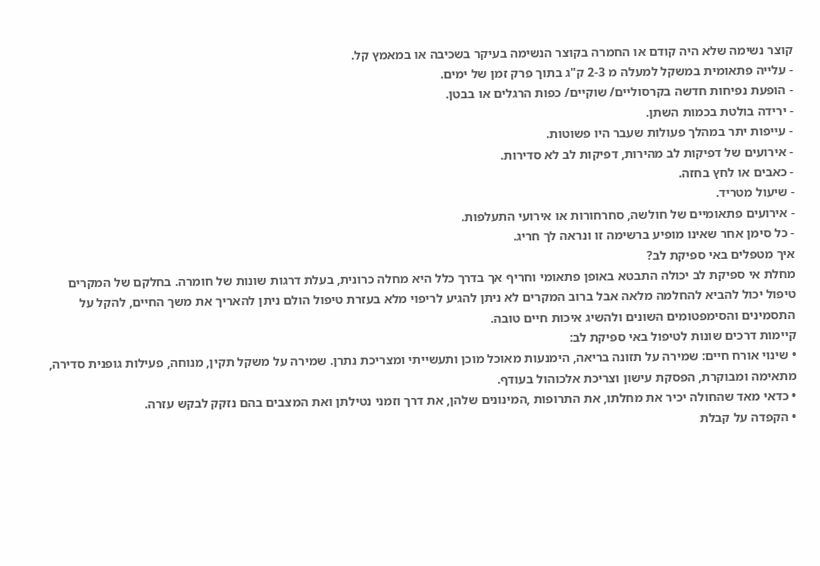קוצר נשימה שלא היה קודם או החמרה בקוצר הנשימה בעיקר בשכיבה או במאמץ קל.
- עלייה פתאומית במשקל למעלה מ 2-3 ק"ג בתוך פרק זמן של ימים.
- הופעת נפיחות חדשה בקרסוליים/ שוקיים/ כפות הרגלים או בבטן.
- ירידה בולטת בכמות השתן.
- עייפות יתר במהלך פעולות שעבר היו פשוטות.
- אירועים של דפיקות לב מהירות, דפיקות לב לא סדירות.
- כאבים או לחץ בחזה.
- שיעול מטריד.
- אירועים פתאומיים של חולשה, סחרחורות או אירועי התעלפות.
- כל סימן אחר שאינו מופיע ברשימה זו ונראה לך חריג.
איך מטפלים באי ספיקת לב?
מחלת אי ספיקת לב יכולה התבטא באופן פתאומי וחריף אך בדרך כלל היא מחלה כרונית, בעלת דרגות שונות של חומרה. בחלקם של המקרים טיפול יכול להביא להחלמה מלאה אבל ברוב המקרים לא ניתן להגיע לריפוי מלא בעזרת טיפול הולם ניתן להאריך את משך החיים, להקל על התסמינים והסימפטומים השונים ולהשיג איכות חיים טובה.
קיימות דרכים שונות לטיפול באי ספיקת לב:
• שינוי אורח חיים: שמירה על תזונה בריאה, הימנעות מאוכל מוכן ותעשייתי ומצריכת נתרן. שמירה על משקל תקין, מנוחה, פעילות גופנית סדירה, מתאימה ומבוקרת, הפסקת עישון וצריכת אלכוהול בעודף.
• כדאי מאד שהחולה יכיר את מחלתו, את התרופות ,המינונים שלהן, את דרך וזמני נטילתן ואת המצבים בהם נזקק לבקש עזרה.
• הקפדה על קבלת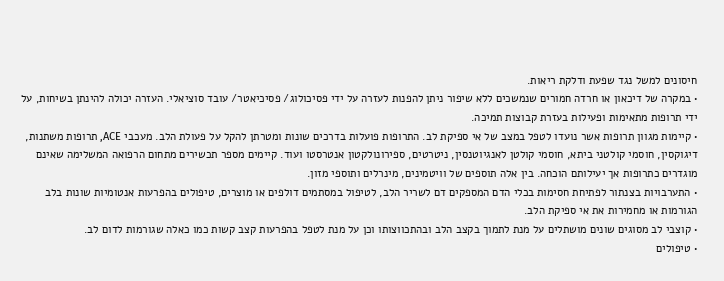חיסונים למשל נגד שפעת ודלקת ריאות.
• במקרה של דיכאון או חרדה חמורים שנמשכים ללא שיפור ניתן להפנות לעזרה על ידי פסיכולוג/ פסיכיאטר/ עובד סוציאלי. העזרה יכולה להינתן בשיחות, על ידי תרופות מתאימות ופעילות בעזרת קבוצות תמיכה.
• קיימות מגוון תרופות אשר נועדו לטפל במצב של אי ספיקת לב. התרופות פועלות בדרכים שונות ומטרתן להקל על פעולת הלב. מעכבי ACE, תרופות משתנות, דיגוקסין, חוסמי קולטני ביתא, חוסמי קולטן לאנגיוטנסין, ניטרטים, ספירונולקטון אנטרסטו ועוד. קיימים מספר תכשירים מתחום הרפואה המשלימה שאינם מוגדרים כתרופות אך יעילותם הוכחה. בין אלה תוספים של וויטמינים, מינרלים ותוספי מזון.
• התערבויות בצנתור לפתיחת חסימות בכלי הדם המספקים דם לשריר הלב, לטיפול במסתמים דולפים או מוצרים, טיפולים בהפרעות אנטומיות שונות בלב הגורמות או מחמירות את אי ספיקת הלב.
• קוצבי לב מסוגים שונים מושתלים על מנת לתמוך בקצב הלב ובהתכווצותו וכן על מנת לטפל בהפרעות קצב קשות כמו כאלה שגורמות לדום לב.
• טיפולים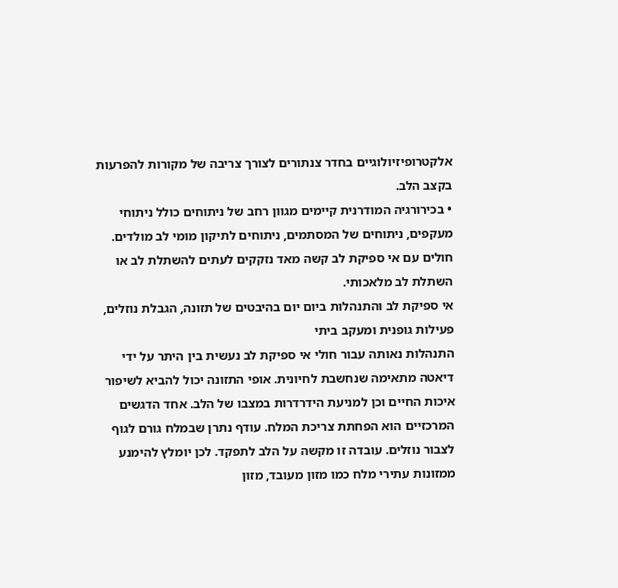אלקטרופיזיולוגיים בחדר צנתורים לצורך צריבה של מקורות להפרעות בקצב הלב.
• בכירורגיה המודרנית קיימים מגוון רחב של ניתוחים כולל ניתוחי מעקפים, ניתוחים של המסתמים, ניתוחים לתיקון מומי לב מולדים. חולים עם אי ספיקת לב קשה מאד נזקקים לעתים להשתלת לב או השתלת לב מלאכותי.
אי ספיקת לב והתנהלות ביום יום בהיבטים של תזונה, הגבלת נוזלים, פעילות גופנית ומעקב ביתי
התנהלות נאותה עבור חולי אי ספיקת לב נעשית בין היתר על ידי דיאטה מתאימה שנחשבת לחיונית. אופי התזונה יכול להביא לשיפור איכות החיים וכן למניעת הידרדרות במצבו של הלב. אחד הדגשים המרכזיים הוא הפחתת צריכת המלח. עודף נתרן שבמלח גורם לגוף לצבור נוזלים. עובדה זו מקשה על הלב לתפקד. לכן יומלץ להימנע ממזונות עתירי מלח כמו מזון מעובד, מזון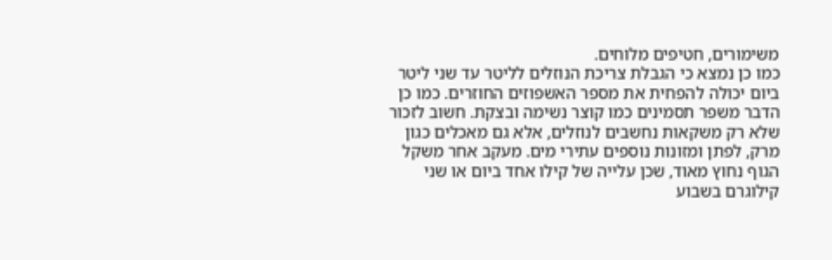משימורים, חטיפים מלוחים.
כמו כן נמצא כי הגבלת צריכת הנוזלים לליטר עד שני ליטר ביום יכולה להפחית את מספר האשפוזים החוזרים. כמו כן הדבר משפר תסמינים כמו קוצר נשימה ובצקת. חשוב לזכור שלא רק משקאות נחשבים לנוזלים, אלא גם מאכלים כגון מרק, לפתן ומזונות נוספים עתירי מים. מעקב אחר משקל הגוף נחוץ מאוד, שכן עלייה של קילו אחד ביום או שני קילוגרם בשבוע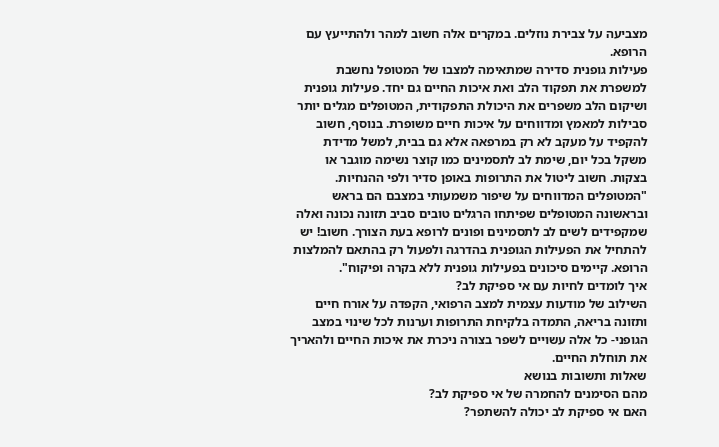מצביעה על צבירת נוזלים. במקרים אלה חשוב למהר ולהתייעץ עם הרופא.
פעילות גופנית סדירה שמתאימה למצבו של המטופל נחשבת למשפרת את תפקוד הלב ואת איכות החיים גם יחד. פעילות גופנית ושיקום הלב משפרים את היכולת התפקודית, המטופלים מגלים יותר סבילות למאמץ ומדווחים על איכות חיים משופרת. בנוסף, חשוב להקפיד על מעקב לא רק במרפאה אלא גם בבית, למשל מדידת משקל בכל יום, שימת לב לתסמינים כמו קוצר נשימה מוגבר או בצקות. חשוב ליטול את התרופות באופן סדיר ולפי ההנחיות.
"המטופלים המדווחים על שיפור משמעותי במצבם הם בראש ובראשונה המטופלים שפיתחו הרגלים טובים סביב תזונה נכונה ואלה שמקפידים לשים לב לתסמינים ופונים לרופא בעת הצורך. חשוב! יש להתחיל את הפעילות הגופנית בהדרגה ולפעול רק בהתאם להמלצות הרופא. קיימים סיכונים בפעילות גופנית ללא בקרה ופיקוח".
איך לומדים לחיות עם אי ספיקת לב?
השילוב של מודעות עצמית למצב הרפואי, הקפדה על אורח חיים ותזונה בריאה, התמדה בלקיחת התרופות וערנות לכל שינוי במצב הגופני- כל אלה עשויים לשפר בצורה ניכרת את איכות החיים ולהאריך את תוחלת החיים.
שאלות ותשובות בנושא
מהם הסימנים להחמרה של אי ספיקת לב?
האם אי ספיקת לב יכולה להשתפר?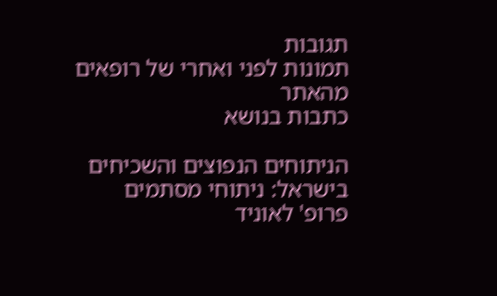תגובות
תמונות לפני ואחרי של רופאים מהאתר
כתבות בנושא

הניתוחים הנפוצים והשכיחים בישראל: ניתוחי מסתמים
פרופ' לאוניד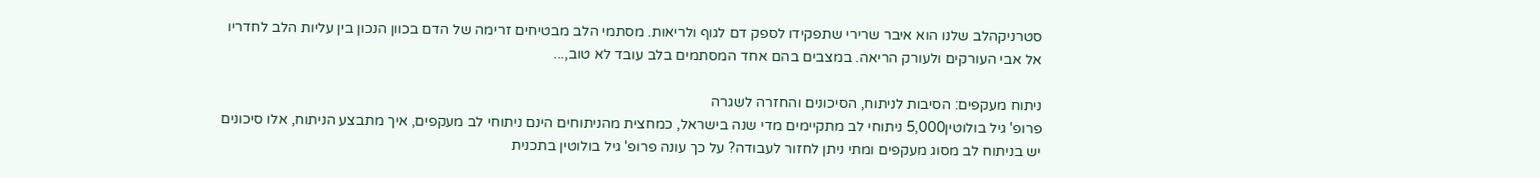סטרניקהלב שלנו הוא איבר שרירי שתפקידו לספק דם לגוף ולריאות. מסתמי הלב מבטיחים זרימה של הדם בכוון הנכון בין עליות הלב לחדריו אל אבי העורקים ולעורק הריאה. במצבים בהם אחד המסתמים בלב עובד לא טוב,...

ניתוח מעקפים: הסיבות לניתוח, הסיכונים והחזרה לשגרה
פרופ' גיל בולוטין5,000 ניתוחי לב מתקיימים מדי שנה בישראל, כמחצית מהניתוחים הינם ניתוחי לב מעקפים, איך מתבצע הניתוח, אלו סיכונים יש בניתוח לב מסוג מעקפים ומתי ניתן לחזור לעבודה? על כך עונה פרופ' גיל בולוטין בתכנית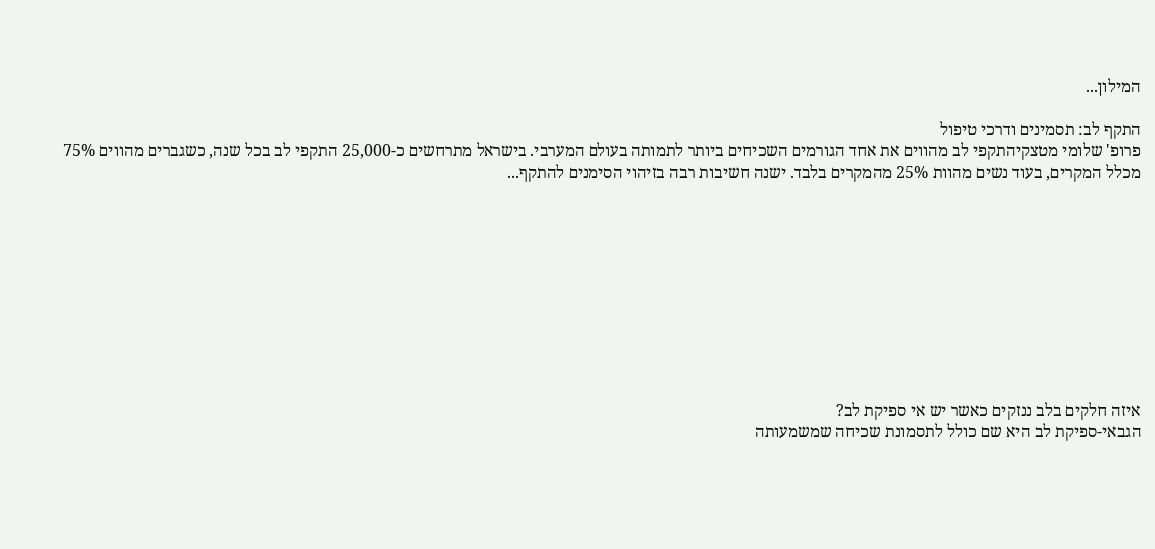המילון...

התקף לב: תסמינים ודרכי טיפול
פרופ' שלומי מטצקיהתקפי לב מהווים את אחד הגורמים השכיחים ביותר לתמותה בעולם המערבי. בישראל מתרחשים כ-25,000 התקפי לב בכל שנה, כשגברים מהווים 75% מכלל המקרים, בעוד נשים מהוות 25% מהמקרים בלבד. ישנה חשיבות רבה בזיהוי הסימנים להתקף...










איזה חלקים בלב ננזקים כאשר יש אי ספיקת לב?
הגבאי-ספיקת לב היא שם כולל לתסמונת שכיחה שמשמעותה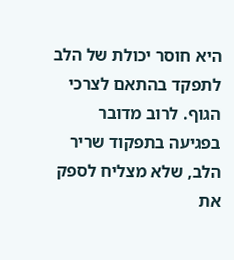היא חוסר יכולת של הלב לתפקד בהתאם לצרכי הגוף. לרוב מדובר בפגיעה בתפקוד שריר הלב, שלא מצליח לספק את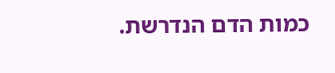כמות הדם הנדרשת.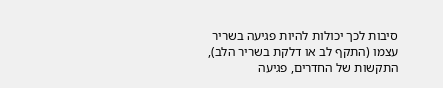סיבות לכך יכולות להיות פגיעה בשריר עצמו (התקף לב או דלקת בשריר הלב), התקשות של החדרים, פגיעה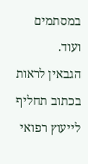במסתמים ועוד.
הגבאין לראות בכתוב תחליף לייעוץ רפואי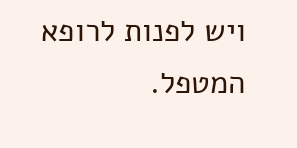ויש לפנות לרופא המטפל.